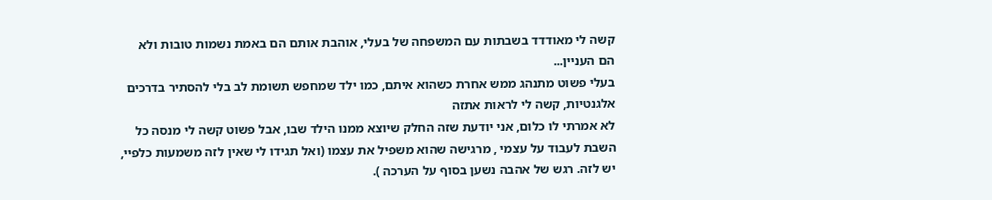קשה לי מאודדד בשבתות עם המשפחה של בעלי, אוהבת אותם הם באמת נשמות טובות ולא הם העניין...
בעלי פשוט מתנהג ממש אחרת כשהוא איתם, כמו ילד שמחפש תשומת לב בלי להסתיר בדרכים אלגנטיות, קשה לי לראות אתזה
לא אמרתי לו כלום, אני יודעת שזה החלק שיוצא ממנו הילד שבו, אבל פשוט קשה לי מנסה כל השבת לעבוד על עצמי , מרגישה שהוא משפיל את עצמו (ואל תגידו לי שאין לזה משמעות כלפיי, יש לזה. רגש של אהבה נשען בסוף על הערכה ).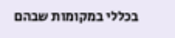בכללי במקומות שבהם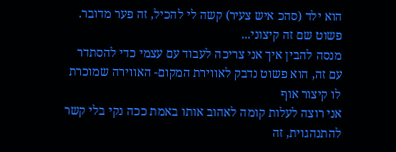הוא ילד (סהכ איש צעיר) קשה לי להכיל, זה פער מדובר. פשוט שם זה קיצוני...
מנסה להבין איך אני צריכה לעבוד עם עצמי כדי להסתדר עם זה, הוא פשוט נדבק לאווירת המקום- האווירה שמוכרת לו קיצור אוף
אני רוצה לעלות קומה לאהוב אותו באמת ככה נקי בלי קשר להתנהגוית, זה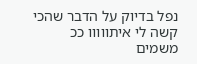נפל בדיוק על הדבר שהכי קשה לי איתווווו ככ משמים